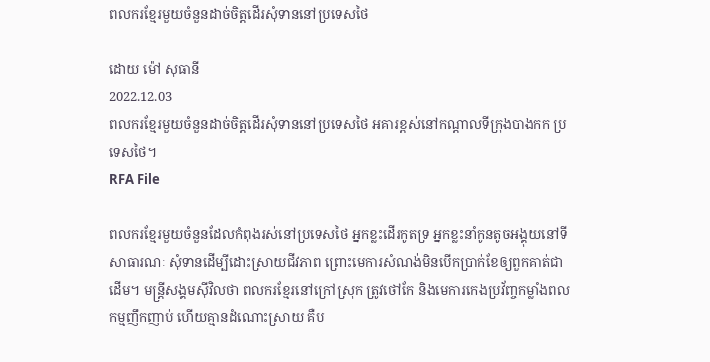ពលករខ្មែរមួយចំនួនដាច់ចិត្តដើរសុំទាននៅប្រទេសថៃ

ដោយ ម៉ៅ សុធានី
2022.12.03
ពលករខ្មែរមួយចំនួនដាច់ចិត្តដើរសុំទាននៅប្រទេសថៃ អគារខ្ពស់នៅកណ្ដាលទីក្រុងបាងកក ប្រទេសថៃ។
RFA File

ពលករខ្មែរមួយចំនួនដែលកំពុងរស់នៅប្រទេសថៃ អ្នកខ្លះដើរកូតទ្រ អ្នកខ្លះនាំកូនតូចអង្គុយនៅទី សាធារណៈ សុំទានដើម្បីដោះស្រាយជីវភាព ព្រោះមេការសំណង់មិនបើកប្រាក់ខែឲ្យពួកគាត់ជាដើម។ មន្ត្រីសង្គមស៊ីវិលថា ពលករខ្មែរនៅក្រៅស្រុក ត្រូវថៅកែ និងមេការកេងប្រវ័ញ្ចកម្លាំងពលកម្មញឹកញាប់ ហើយគ្មានដំណោះស្រាយ គឺប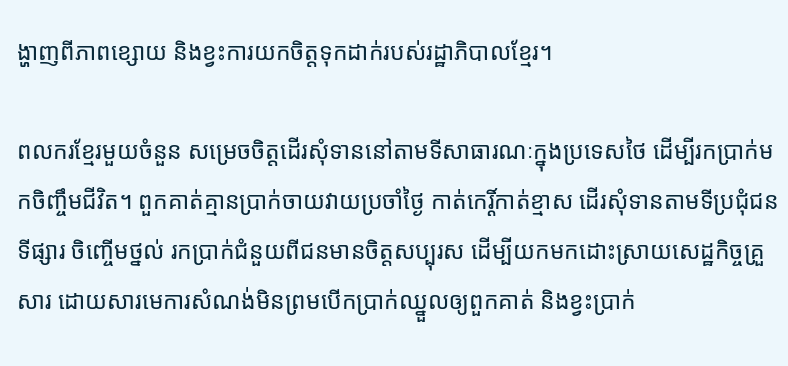ង្ហាញពីភាពខ្សោយ និងខ្វះការយកចិត្តទុកដាក់របស់រដ្ឋាភិបាលខ្មែរ។

ពលករខ្មែរមួយចំនួន សម្រេចចិត្តដើរសុំទាននៅតាមទីសាធារណៈក្នុងប្រទេសថៃ ដើម្បីរកប្រាក់មកចិញ្ចឹមជីវិត។ ពួកគាត់គ្មានប្រាក់ចាយវាយប្រចាំថ្ងៃ កាត់កេរ្តិ៍កាត់ខ្មាស ដើរសុំទានតាមទីប្រជុំជន ទីផ្សារ ចិញ្ចើមថ្នល់ រកប្រាក់ជំនួយពីជនមានចិត្តសប្បុរស ដើម្បីយកមកដោះស្រាយសេដ្ឋកិច្ចគ្រួសារ ដោយសារមេការសំណង់មិនព្រមបើកប្រាក់ឈ្នួលឲ្យពួកគាត់ និងខ្វះប្រាក់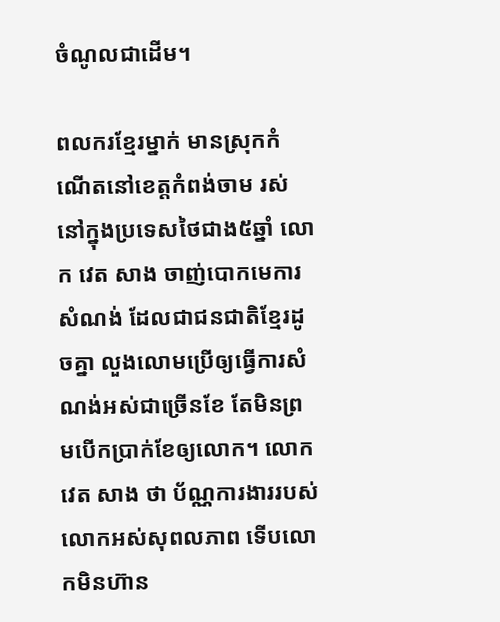ចំណូលជាដើម។

ពលករខ្មែរម្នាក់ មានស្រុកកំណើតនៅខេត្តកំពង់ចាម រស់នៅក្នុងប្រទេសថៃជាង៥ឆ្នាំ លោក វេត សាង ចាញ់បោកមេការសំណង់ ដែលជាជនជាតិខ្មែរដូចគ្នា លួងលោមប្រើឲ្យធ្វើការសំណង់អស់ជាច្រើនខែ តែមិនព្រមបើកប្រាក់ខែឲ្យលោក។ លោក វេត សាង ថា ប័ណ្ណការងាររបស់លោកអស់សុពលភាព ទើបលោកមិនហ៊ាន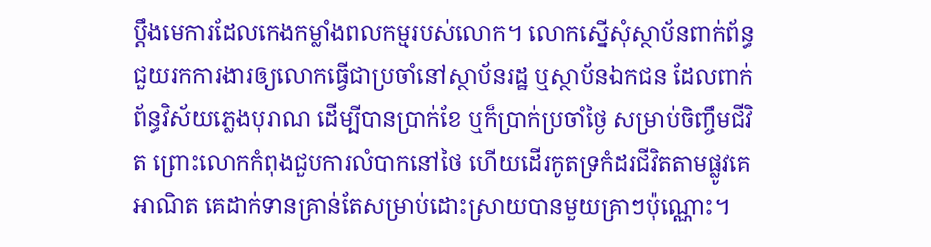ប្ដឹងមេការដែលកេងកម្លាំងពលកម្មរបស់លោក។ លោកស្នើសុំស្ថាប័នពាក់ព័ន្ធ ជួយរកការងារឲ្យលោកធ្វើជាប្រចាំនៅស្ថាប័នរដ្ឋ ឬស្ថាប័នឯកជន ដែលពាក់ព័ន្ធវិស័យភ្លេងបុរាណ ដើម្បីបានប្រាក់ខែ ឬក៏ប្រាក់ប្រចាំថ្ងៃ សម្រាប់ចិញ្ចឹមជីវិត ព្រោះលោកកំពុងជួបការលំបាកនៅថៃ ហើយដើរកូតទ្រកំដរជីវិតតាមផ្លូវគេអាណិត គេដាក់ទានគ្រាន់តែសម្រាប់ដោះស្រាយបានមួយគ្រាៗប៉ុណ្ណោះ។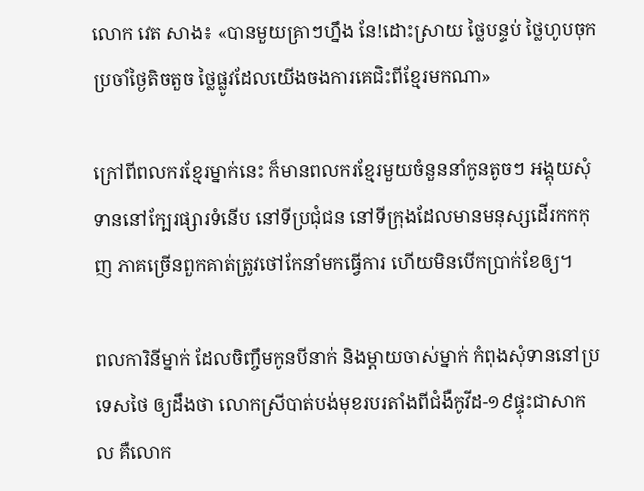លោក វេត សាង៖ «បានមួយគ្រាៗហ្នឹង នែ!ដោះស្រាយ ថ្លៃបន្ទប់ ថ្លៃហូបចុកប្រចាំថ្ងៃតិចតួច ថ្លៃផ្លូវដែលយើងចងការគេជិះពីខ្មែរមកណា»

ក្រៅពីពលករខ្មែរម្នាក់នេះ ក៏មានពលករខ្មែរមួយចំនួននាំកូនតូចៗ អង្គុយសុំទាននៅក្បែរផ្សារទំនើប នៅទីប្រជុំជន នៅទីក្រុងដែលមានមនុស្សដើរកកកុញ ភាគច្រើនពួកគាត់ត្រូវថៅកែនាំមកធ្វើការ ហើយមិនបើកប្រាក់ខែឲ្យ។

ពលការិនីម្នាក់ ដែលចិញ្ចឹមកូនបីនាក់ និងម្ដាយចាស់ម្នាក់ កំពុងសុំទាននៅប្រទេសថៃ ឲ្យដឹងថា លោកស្រីបាត់បង់មុខរបរតាំងពីជំងឺកូវីដ-១៩ផ្ទុះជាសាកល គឺលោក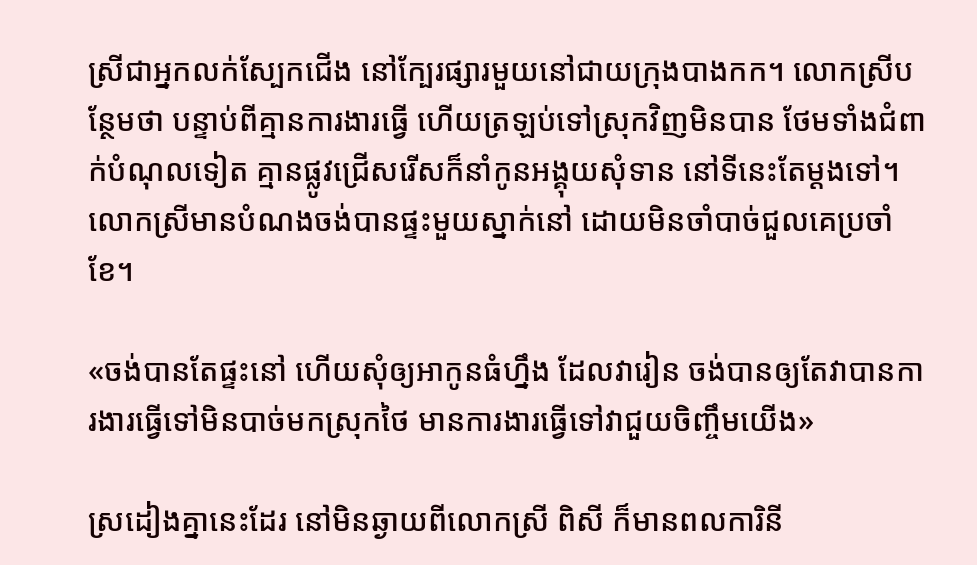ស្រីជាអ្នកលក់ស្បែកជើង នៅក្បែរផ្សារមួយនៅជាយក្រុងបាងកក។ លោកស្រីបន្ថែមថា បន្ទាប់ពីគ្មានការងារធ្វើ ហើយត្រឡប់ទៅស្រុកវិញមិនបាន ថែមទាំងជំពាក់បំណុលទៀត គ្មានផ្លូវជ្រើសរើសក៏នាំកូនអង្គុយសុំទាន នៅទីនេះតែម្ដងទៅ។ លោកស្រីមានបំណងចង់បានផ្ទះមួយស្នាក់នៅ ដោយមិនចាំបាច់ជួលគេប្រចាំខែ។

«ចង់បានតែផ្ទះនៅ ហើយសុំឲ្យអាកូនធំហ្នឹង ដែលវារៀន ចង់បានឲ្យតែវាបានការងារធ្វើទៅមិនបាច់មកស្រុកថៃ មានការងារធ្វើទៅវាជួយចិញ្ចឹមយើង»

ស្រដៀងគ្នានេះដែរ នៅមិនឆ្ងាយពីលោកស្រី ពិសី ក៏មានពលការិនី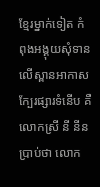ខ្មែរម្នាក់ទៀត កំពុងអង្គុយសុំទាន លើស្ពានអាកាសក្បែរផ្សារទំនើប គឺលោកស្រី នី នីន ប្រាប់ថា លោក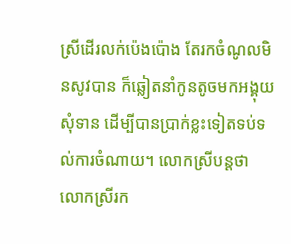ស្រីដើរលក់ប៉េងប៉ោង តែរកចំណូលមិនសូវបាន ក៏ឆ្លៀតនាំកូនតូចមកអង្គុយសុំទាន ដើម្បីបានប្រាក់ខ្លះទៀតទប់ទល់ការចំណាយ។ លោកស្រីបន្តថា លោកស្រីរក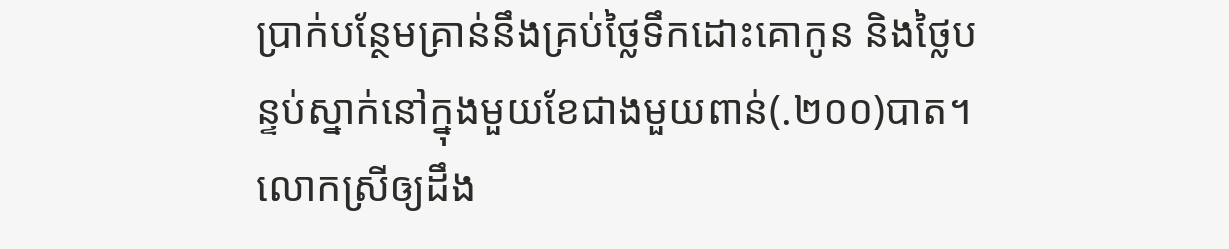ប្រាក់បន្ថែមគ្រាន់នឹងគ្រប់ថ្លៃទឹកដោះគោកូន និងថ្លៃបន្ទប់ស្នាក់នៅក្នុងមួយខែជាងមួយពាន់(.២០០)បាត។ លោកស្រីឲ្យដឹង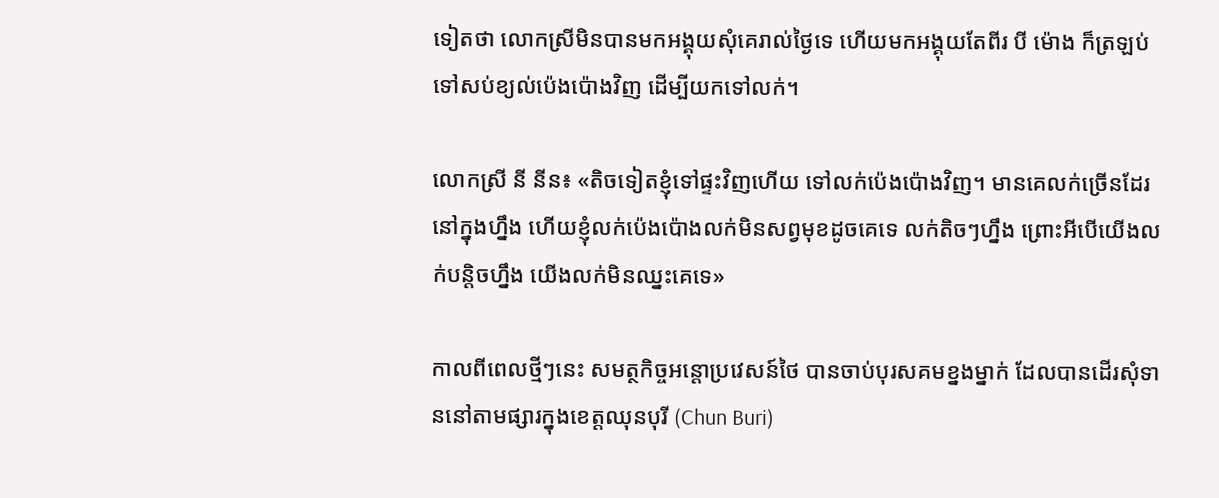ទៀតថា លោកស្រីមិនបានមកអង្គុយសុំគេរាល់ថ្ងៃទេ ហើយមកអង្គុយតែពីរ បី ម៉ោង ក៏ត្រឡប់ទៅសប់ខ្យល់ប៉េងប៉ោងវិញ ដើម្បីយកទៅលក់។

លោកស្រី នី នីន៖ «តិចទៀតខ្ញុំទៅផ្ទះវិញហើយ ទៅលក់ប៉េងប៉ោងវិញ។ មានគេលក់ច្រើនដែរនៅក្នុងហ្នឹង ហើយខ្ញុំលក់ប៉េងប៉ោងលក់មិនសព្វមុខដូចគេទេ លក់តិចៗហ្នឹង ព្រោះអីបើយើងលក់បន្តិចហ្នឹង យើងលក់មិនឈ្នះគេទេ»

កាលពីពេលថ្មីៗនេះ សមត្ថកិច្ចអន្តោប្រវេសន៍ថៃ បានចាប់បុរសគមខ្នងម្នាក់ ដែលបានដើរសុំទាននៅតាមផ្សារក្នុងខេត្តឈុនបុរី (Chun Buri)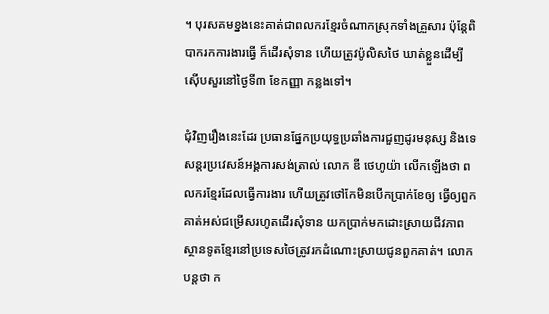។ បុរសគមខ្នងនេះគាត់ជាពលករខ្មែរចំណាកស្រុកទាំងគ្រួសារ ប៉ុន្តែពិបាករកការងារធ្វើ ក៏ដើរសុំទាន ហើយត្រូវប៉ូលិសថៃ ឃាត់ខ្លួនដើម្បីស៊ើបសួរនៅថ្ងៃទី៣ ខែកញ្ញា កន្លងទៅ។

ជុំវិញរឿងនេះដែរ ប្រធានផ្នែកប្រយុទ្ធប្រឆាំងការជួញដូរមនុស្ស និងទេសន្តរប្រវេសន៍អង្គការសង់ត្រាល់ លោក ឌី ថេហូយ៉ា លើកឡើងថា ពលករខ្មែរដែលធ្វើការងារ ហើយត្រូវថៅកែមិនបើកប្រាក់ខែឲ្យ ធ្វើឲ្យពួកគាត់អស់ជម្រើសរហូតដើរសុំទាន យកប្រាក់មកដោះស្រាយជីវភាព ស្ថានទូតខ្មែរនៅប្រទេសថៃត្រូវរកដំណោះស្រាយជូនពួកគាត់។ លោកបន្តថា ក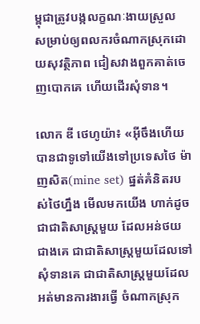ម្ពុជាត្រូវបង្កលក្ខណៈងាយស្រួល សម្រាប់ឲ្យពលករចំណាកស្រុកដោយសុវត្ថិភាព ជៀសវាងពួកគាត់ចេញបោកគេ ហើយដើរសុំទាន។

លោក ឌី ថេហូយ៉ា៖ «អ៊ីចឹងហើយបានជាទូទៅយើងទៅប្រទេសថៃ ម៉ាញសិត(mine set) ផ្នត់គំនិតរបស់ថៃហ្នឹង មើលមកយើង ហាក់ដូចជាជាតិសាស្ត្រមួយ ដែលអន់ថយជាងគេ ជាជាតិសាស្ត្រមួយដែលទៅសុំទានគេ ជាជាតិសាស្ត្រមួយដែលអត់មានការងារធ្វើ ចំណាកស្រុក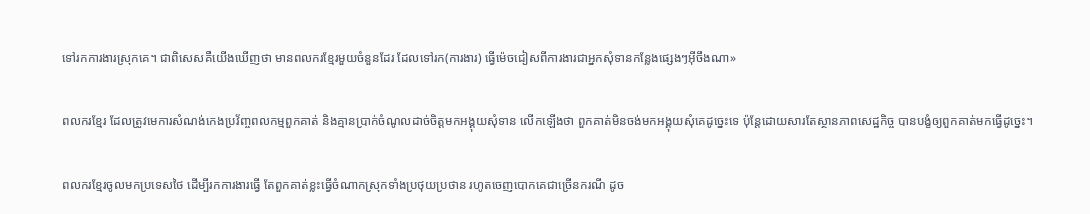ទៅរកការងារស្រុកគេ។ ជាពិសេសគឺយើងឃើញថា មានពលករខ្មែរមួយចំនួនដែរ ដែលទៅរក(ការងារ) ធ្វើម៉េចជៀសពីការងារជាអ្នកសុំទានកន្លែងផ្សេងៗអ៊ីចឹងណា»

ពលករខ្មែរ ដែលត្រូវមេការសំណង់កេងប្រវ័ញ្ចពលកម្មពួកគាត់ និងគ្មានប្រាក់ចំណូលដាច់ចិត្តមកអង្គុយសុំទាន លើកឡើងថា ពួកគាត់មិនចង់មកអង្គុយសុំគេដូច្នេះទេ ប៉ុន្តែដោយសារតែស្ថានភាពសេដ្ឋកិច្ច បានបង្ខំឲ្យពួកគាត់មកធ្វើដូច្នេះ។

ពលករខ្មែរចូលមកប្រទេសថៃ ដើម្បីរកការងារធ្វើ តែពួកគាត់ខ្លះធ្វើចំណាកស្រុកទាំងប្រថុយប្រថាន រហូតចេញបោកគេជាច្រើនករណី ដូច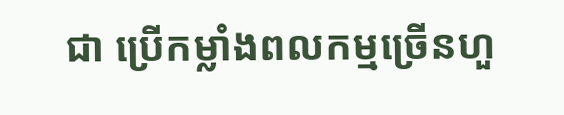ជា ប្រើកម្លាំងពលកម្មច្រើនហួ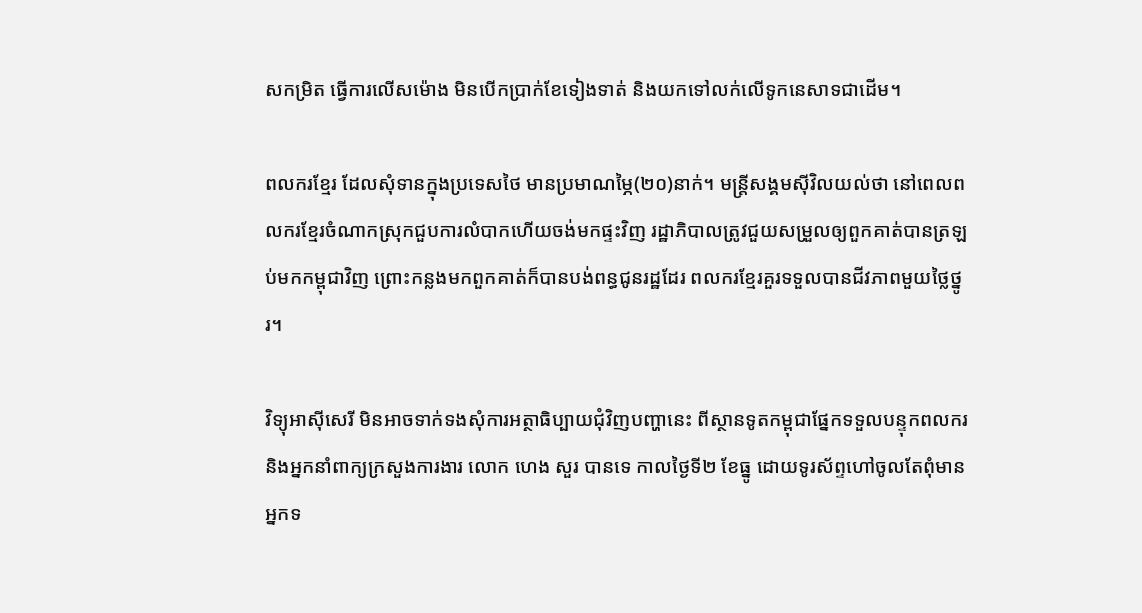សកម្រិត ធ្វើការលើសម៉ោង មិនបើកប្រាក់ខែទៀងទាត់ និងយកទៅលក់លើទូកនេសាទជាដើម។

ពលករខ្មែរ ដែលសុំទានក្នុងប្រទេសថៃ មានប្រមាណម្ភៃ(២០)នាក់។ មន្ត្រីសង្គមស៊ីវិលយល់ថា នៅពេលពលករខ្មែរចំណាកស្រុកជួបការលំបាកហើយចង់មកផ្ទះវិញ រដ្ឋាភិបាលត្រូវជួយសម្រួលឲ្យពួកគាត់បានត្រឡប់មកកម្ពុជាវិញ ព្រោះកន្លងមកពួកគាត់ក៏បានបង់ពន្ធជូនរដ្ឋដែរ ពលករខ្មែរគួរទទួលបានជីវភាពមួយថ្លៃថ្នូរ។

វិទ្យុអាស៊ីសេរី មិនអាចទាក់ទងសុំការអត្ថាធិប្បាយជុំវិញបញ្ហានេះ ពីស្ថានទូតកម្ពុជាផ្នែកទទួលបន្ទុកពលករ និងអ្នកនាំពាក្យក្រសួងការងារ លោក ហេង សួរ បានទេ កាលថ្ងៃទី២ ខែធ្នូ ដោយទូរស័ព្ទហៅចូលតែពុំមានអ្នកទ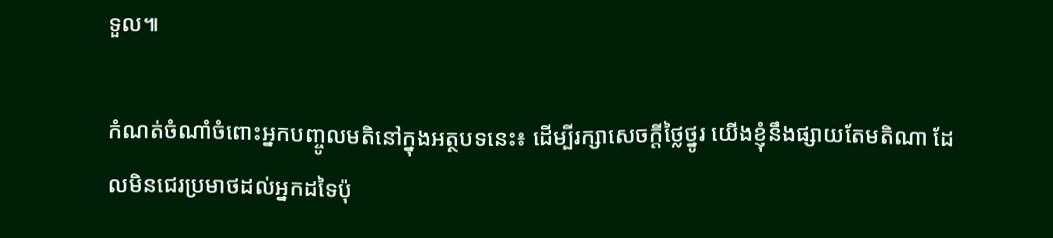ទួល៕

កំណត់ចំណាំចំពោះអ្នកបញ្ចូលមតិនៅក្នុងអត្ថបទនេះ៖ ដើម្បីរក្សាសេចក្ដីថ្លៃថ្នូរ យើងខ្ញុំនឹងផ្សាយតែមតិណា ដែលមិនជេរប្រមាថដល់អ្នកដទៃប៉ុ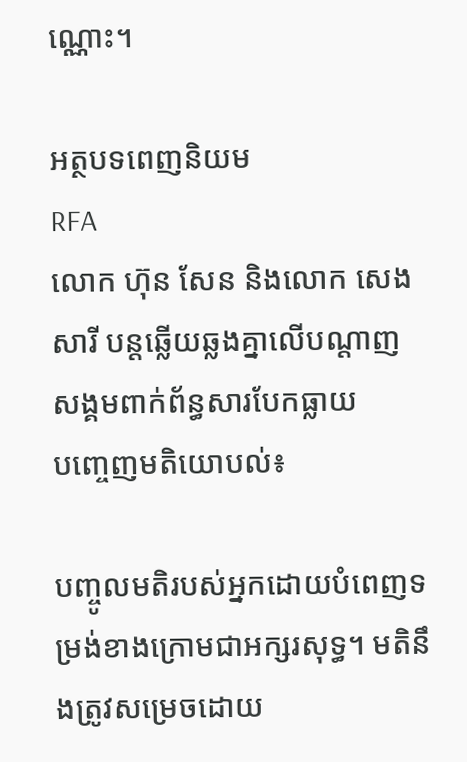ណ្ណោះ។

អត្ថបទពេញនិយម
RFA
លោក ហ៊ុន សែន និងលោក សេង សារី បន្តឆ្លើយឆ្លងគ្នាលើបណ្ដាញសង្គមពាក់ព័ន្ធសារបែកធ្លាយ
បញ្ចេញមតិយោបល់៖

បញ្ចូលមតិរបស់អ្នកដោយបំពេញទម្រង់ខាងក្រោមជាអក្សរសុទ្ធ។ មតិនឹងត្រូវសម្រេចដោយ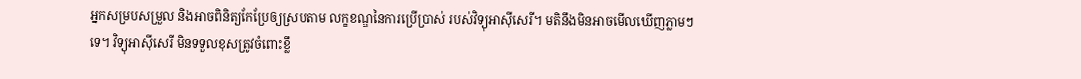អ្នកសម្របសម្រួល និងអាចពិនិត្យកែប្រែឲ្យស្របតាម លក្ខខណ្ឌនៃការប្រើប្រាស់ របស់វិទ្យុអាស៊ីសេរី។ មតិនឹងមិនអាចមើលឃើញភ្លាមៗទេ។ វិទ្យុអាស៊ីសេរី មិនទទួលខុសត្រូវចំពោះខ្លឹ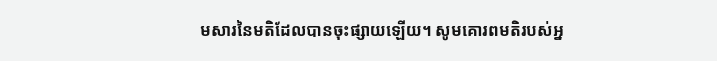មសារនៃមតិដែលបានចុះផ្សាយឡើយ។ សូមគោរពមតិរបស់អ្ន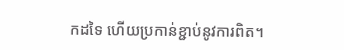កដទៃ ហើយប្រកាន់ខ្ជាប់នូវការពិត។